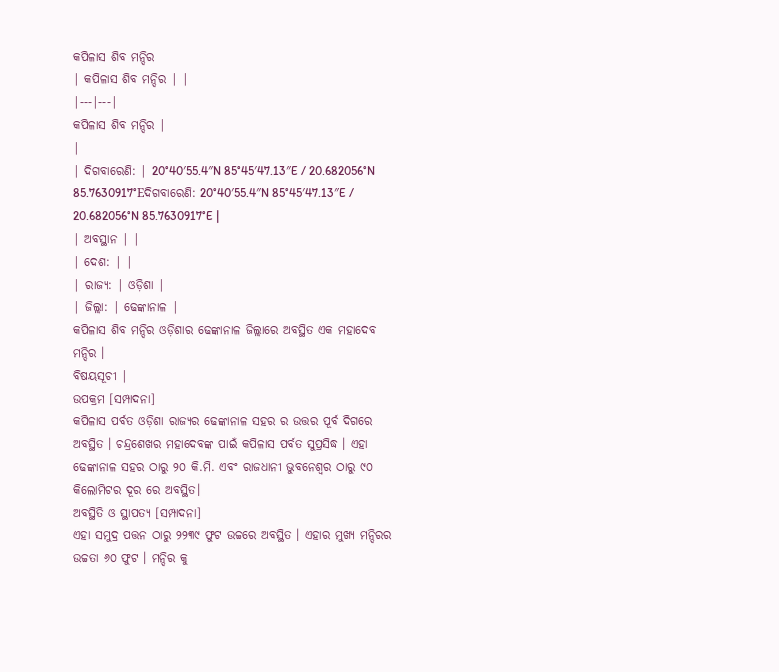କପିଳାସ ଶିବ ମନ୍ଦିର
| କପିଳାସ ଶିବ ମନ୍ଦିର | |
|---|---|
କପିଳାସ ଶିବ ମନ୍ଦିର |
|
| ଦିଗବାରେଣି: | 20°40′55.4″N 85°45′47.13″E / 20.682056°N 85.7630917°Eଦିଗବାରେଣି: 20°40′55.4″N 85°45′47.13″E / 20.682056°N 85.7630917°E |
| ଅବସ୍ଥାନ | |
| ଦେଶ: | |
| ରାଜ୍ୟ: | ଓଡ଼ିଶା |
| ଜିଲ୍ଲା: | ଢେଙ୍କାନାଳ |
କପିଳାସ ଶିବ ମନ୍ଦିର ଓଡ଼ିଶାର ଢେଙ୍କାନାଳ ଜିଲ୍ଲାରେ ଅବସ୍ଥିତ ଏକ ମହାଦେବ ମନ୍ଦିର ।
ବିଷୟସୂଚୀ |
ଉପକ୍ରମ [ସମ୍ପାଦନା]
କପିଳାସ ପର୍ବତ ଓଡ଼ିଶା ରାଜ୍ୟର ଢେଙ୍କାନାଳ ସହର ର ଉତ୍ତର ପୂର୍ବ ଦିଗରେ ଅବସ୍ଥିତ । ଚନ୍ଦ୍ରଶେଖର ମହାଦେବଙ୍କ ପାଇଁ କପିଳାସ ପର୍ବତ ସୁପ୍ରସିଦ୍ଧ । ଏହା ଢେଙ୍କାନାଳ ସହର ଠାରୁ ୨୦ କି.ମି. ଏବଂ ରାଜଧାନୀ ଭୁବନେଶ୍ୱର ଠାରୁ ୯୦ କିଲୋମିଟର ଦୂର ରେ ଅବସ୍ଥିତ।
ଅବସ୍ଥିତି ଓ ସ୍ଥାପତ୍ୟ [ସମ୍ପାଦନା]
ଏହା ସମୁଦ୍ର ପତ୍ତନ ଠାରୁ ୨୨୩୯ ଫୁଟ ଉଚ୍ଚରେ ଅବସ୍ଥିତ । ଏହାର ମୁଖ୍ୟ ମନ୍ଦିରର ଉଚ୍ଚତା ୬୦ ଫୁଟ । ମନ୍ଦିର କୁ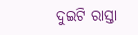ଦୁଇଟି ରାସ୍ତା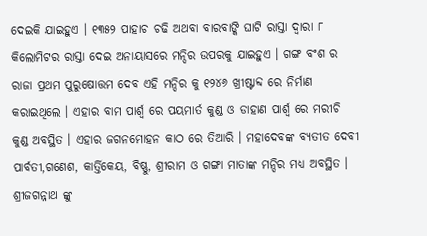ଦେଇକି ଯାଇହୁଏ । ୧୩୫୨ ପାହାଚ ଚଢି ଅଥବା ବାରବାଙ୍କି ଘାଟି ରାସ୍ତା ଦ୍ଵାରା ୮ କିଲୋମିଟର ରାସ୍ତା ଦେଇ ଅନାୟାସରେ ମନ୍ଦିର ଉପରକୁ ଯାଇହୁଏ । ଗଙ୍ଗ ବଂଶ ର ରାଜା ପ୍ରଥମ ପୁରୁଷୋତ୍ତମ ଦେବ ଏହି ମନ୍ଦିର କୁ ୧୨୪୬ ଖ୍ରୀଷ୍ଟାବ୍ଦ ରେ ନିର୍ମାଣ କରାଇଥିଲେ । ଏହାର ବାମ ପାର୍ଶ୍ଵ ରେ ପୟମାର୍ତ କୁଣ୍ଡ ଓ ଡାହାଣ ପାର୍ଶ୍ଵ ରେ ମରୀଚି କୁଣ୍ଡ ଅବସ୍ଥିତ । ଏହାର ଜଗନମୋହନ କାଠ ରେ ତିଆରି । ମହାଦେବଙ୍କ ବ୍ୟତୀତ ଦେବୀ ପାର୍ବତୀ,ଗଣେଶ, କାର୍ତ୍ତିକେୟ, ବିଷ୍ଣୁ, ଶ୍ରୀରାମ ଓ ଗଙ୍ଗା ମାତାଙ୍କ ମନ୍ଦିର ମଧ୍ୟ ଅବସ୍ଥିତ । ଶ୍ରୀଜଗନ୍ନାଥ ଙ୍କୁ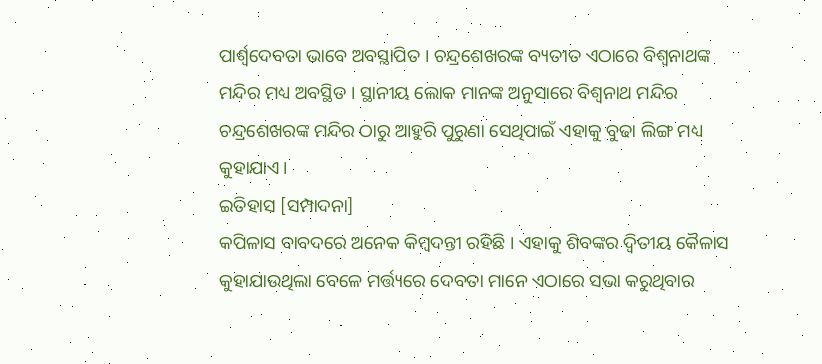ପାର୍ଶ୍ଵଦେବତା ଭାବେ ଅବସ୍ଥାପିତ । ଚନ୍ଦ୍ରଶେଖରଙ୍କ ବ୍ୟତୀତ ଏଠାରେ ବିଶ୍ଵନାଥଙ୍କ ମନ୍ଦିର ମଧ୍ୟ ଅବସ୍ଥିତ । ସ୍ଥାନୀୟ ଲୋକ ମାନଙ୍କ ଅନୁସାରେ ବିଶ୍ଵନାଥ ମନ୍ଦିର ଚନ୍ଦ୍ରଶେଖରଙ୍କ ମନ୍ଦିର ଠାରୁ ଆହୁରି ପୁରୁଣା ସେଥିପାଇଁ ଏହାକୁ ବୁଢା ଲିଙ୍ଗ ମଧ୍ୟ କୁହାଯାଏ।
ଇତିହାସ [ସମ୍ପାଦନା]
କପିଳାସ ବାବଦରେ ଅନେକ କିମ୍ବଦନ୍ତୀ ରହିଛି । ଏହାକୁ ଶିବଙ୍କର ଦ୍ଵିତୀୟ କୈଳାସ କୁହାଯାଉଥିଲା ବେଳେ ମର୍ତ୍ତ୍ୟରେ ଦେବତା ମାନେ ଏଠାରେ ସଭା କରୁଥିବାର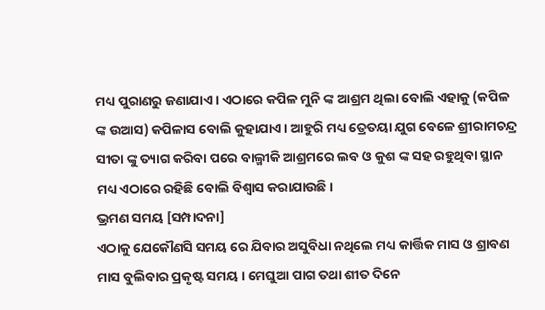ମଧ୍ୟ ପୁରାଣରୁ ଜଣାଯାଏ । ଏଠାରେ କପିଳ ମୁନି ଙ୍କ ଆଶ୍ରମ ଥିଲା ବୋଲି ଏହାକୁ (କପିଳ ଙ୍କ ଉଆସ) କପିଳାସ ବୋଲି କୁହାଯାଏ । ଆହୁରି ମଧ୍ୟ ତ୍ରେତୟା ଯୁଗ ବେଳେ ଶ୍ରୀରାମଚନ୍ଦ୍ର ସୀତା ଙ୍କୁ ତ୍ୟାଗ କରିବା ପରେ ବାଲ୍ମୀକି ଆଶ୍ରମରେ ଲବ ଓ କୁଶ ଙ୍କ ସହ ରହୁଥିବା ସ୍ଥାନ ମଧ୍ୟ ଏଠାରେ ରହିଛି ବୋଲି ବିଶ୍ଵାସ କରାଯାଉଛି।
ଭ୍ରମଣ ସମୟ [ସମ୍ପାଦନା]
ଏଠାକୁ ଯେକୌଣସି ସମୟ ରେ ଯିବାର ଅସୁବିଧା ନଥିଲେ ମଧ୍ୟ କାର୍ତ୍ତିକ ମାସ ଓ ଶ୍ରାବଣ ମାସ ବୁଲିବାର ପ୍ରକୃଷ୍ଟ ସମୟ । ମେଘୁଆ ପାଗ ତଥା ଶୀତ ଦିନେ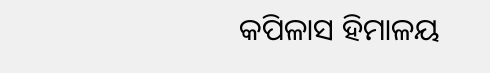କପିଳାସ ହିମାଳୟ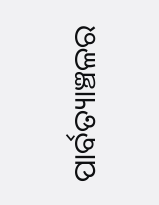ପାର୍ବତ୍ୟାଞ୍ଚଳର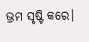ଭ୍ରମ ସୃଷ୍ଟି କରେ।